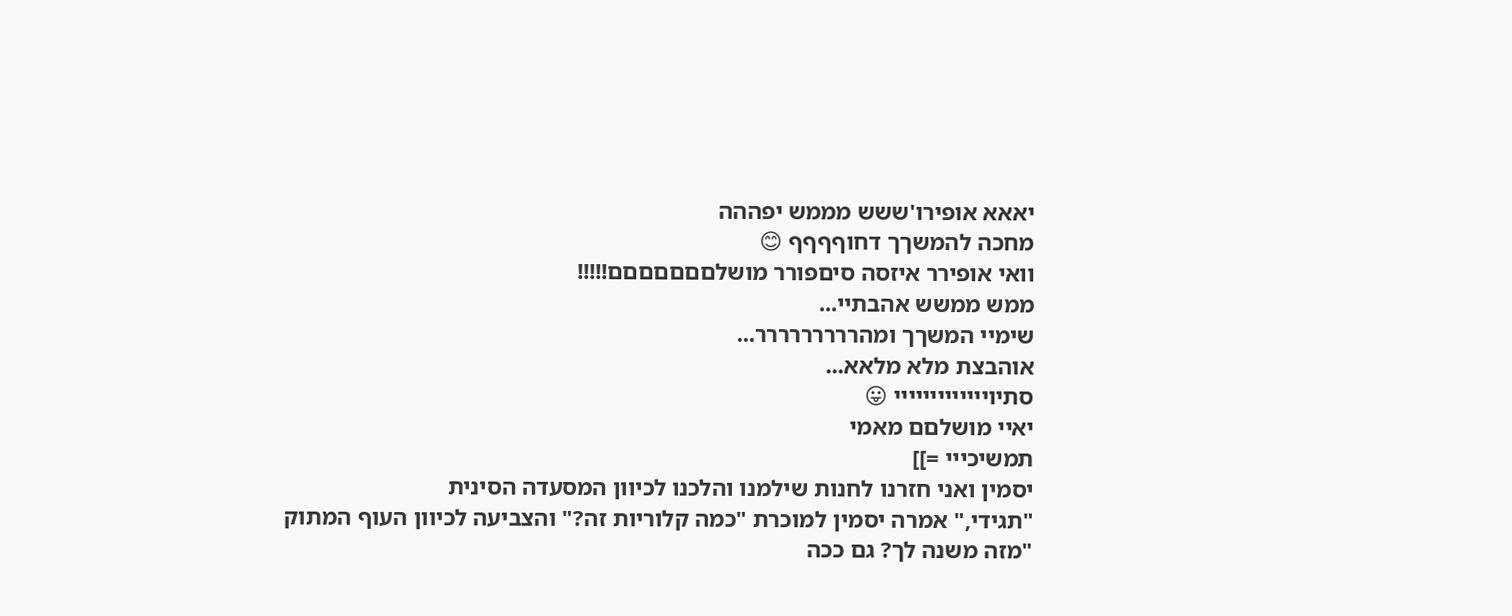יאאא אופירו'ששש מממש יפההה
מחכה להמשךך דחוףףףף 😊
וואי אופירר איזסה סיםפורר מושלםםםםםםם!!!!!
ממש ממשש אהבתיי...
שימיי המשךך ומהררררררררר...
אוהבצת מלא מלאא...
סתיוייייייייייייי 😛
יאיי מושלםם מאמי
תמשיכייי =]]
יסמין ואני חזרנו לחנות שילמנו והלכנו לכיוון המסעדה הסינית
"תגידי," אמרה יסמין למוכרת "כמה קלוריות זה?" והצביעה לכיוון העוף המתוק
"מזה משנה לך? גם ככה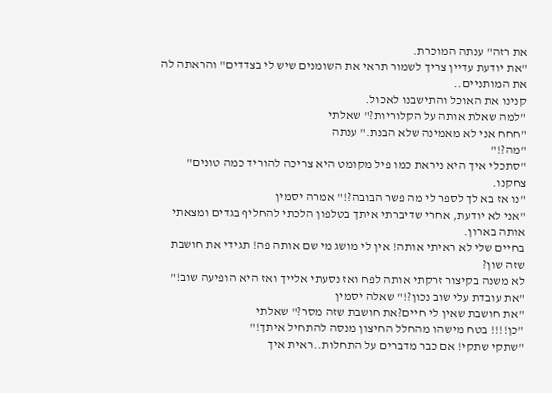את רזה" ענתה המוכרת.
"את יודעת עדיין צריך לשמור תראי את השומנים שיש לי בצדדים" והראתה לה את המותניים..
קנינו את האוכל והתישבנו לאכול.
"למה שאלת אותה על הקלוריות?" שאלתי
"חחח אני לא מאמינה שלא הבנת." ענתה
"מה?!"
"סתכלי איך היא ניראת כמו פיל מקומט היא צריכה להוריד כמה טונים"
צחקנו.
"נו אז בא לך לספר לי מה פשר הבובה?!" אמרה יסמין
"אני לא יודעת, אחרי שדיברתי איתך בטלפון הלכתי להחליף בגדים ומצאתי אותה בארון.
בחיים שלי לא ראיתי אותה! אין לי מושג מי שם אותה פה! תגידי את חושבת שזה שון?
לא משנה בקיצור זרקתי אותה לפח ואז נסעתי אלייך ואז היא הופיעה שוב!"
"את עובדת עלי שוב נכון?!" שאלה יסמין
"את חושבת שאין לי חיים?את חושבת שזה מסר?" שאלתי
"כן!!!! בטח מישהו מהחלל החיצון מנסה להתחיל איתך!"
"שתקי שתקי! אם כבר מדברים על התחלות..ראית איך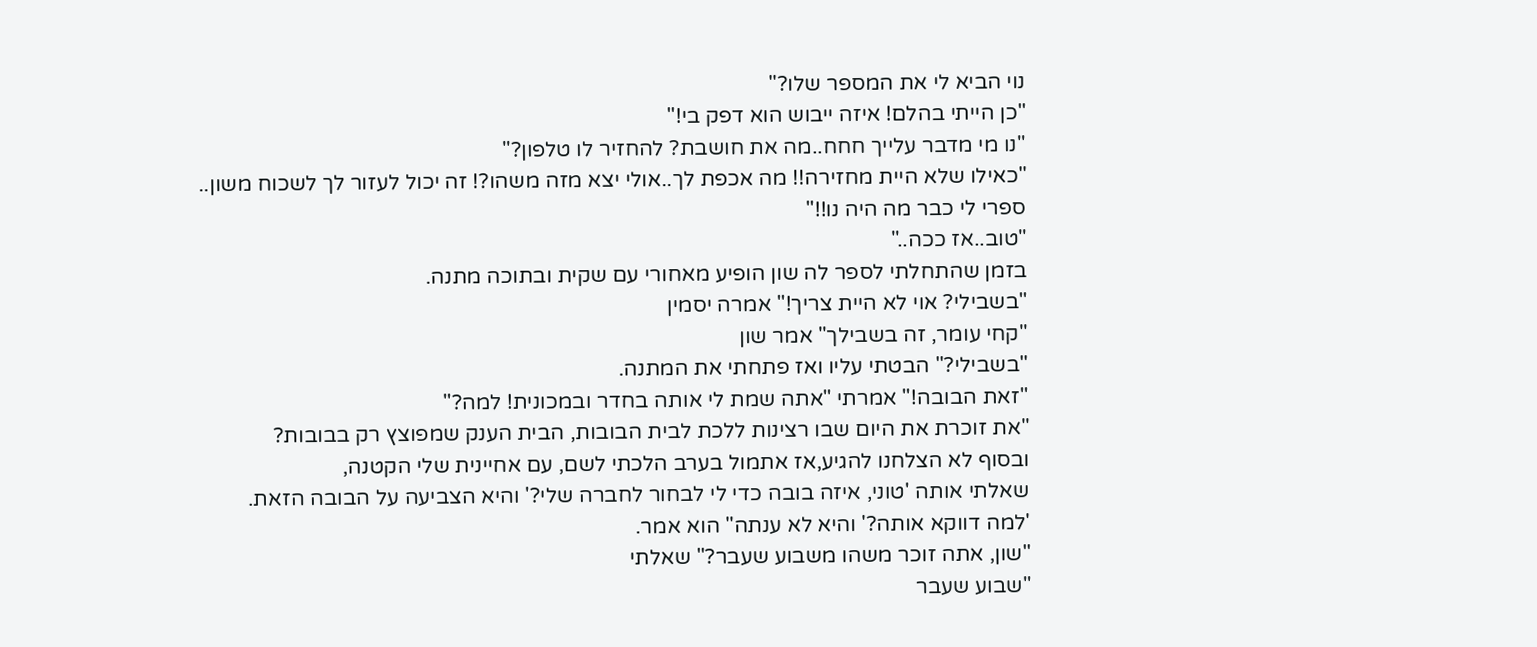נוי הביא לי את המספר שלו?"
"כן הייתי בהלם! איזה ייבוש הוא דפק בי!"
"נו מי מדבר עלייך חחח..מה את חושבת? להחזיר לו טלפון?"
"כאילו שלא היית מחזירה!! מה אכפת לך..אולי יצא מזה משהו?! זה יכול לעזור לך לשכוח משון..
ספרי לי כבר מה היה נו!!"
"טוב..אז ככה.."
בזמן שהתחלתי לספר לה שון הופיע מאחורי עם שקית ובתוכה מתנה.
"בשבילי? אוי לא היית צריך!" אמרה יסמין
"קחי עומר, זה בשבילך" אמר שון
"בשבילי?" הבטתי עליו ואז פתחתי את המתנה.
"זאת הבובה!" אמרתי "אתה שמת לי אותה בחדר ובמכונית! למה?"
"את זוכרת את היום שבו רצינות ללכת לבית הבובות, הבית הענק שמפוצץ רק בבובות?
ובסוף לא הצלחנו להגיע,אז אתמול בערב הלכתי לשם, עם אחיינית שלי הקטנה,
שאלתי אותה 'טוני, איזה בובה כדי לי לבחור לחברה שלי?' והיא הצביעה על הבובה הזאת.
'למה דווקא אותה?' והיא לא ענתה" הוא אמר.
"שון, אתה זוכר משהו משבוע שעבר?" שאלתי
"שבוע שעבר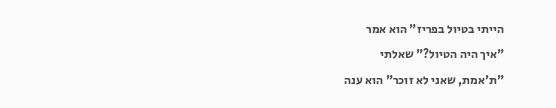הייתי בטיול בפריז" הוא אמר
"איך היה הטיול?" שאלתי
"ת'אמת, שאני לא זוכר" הוא ענה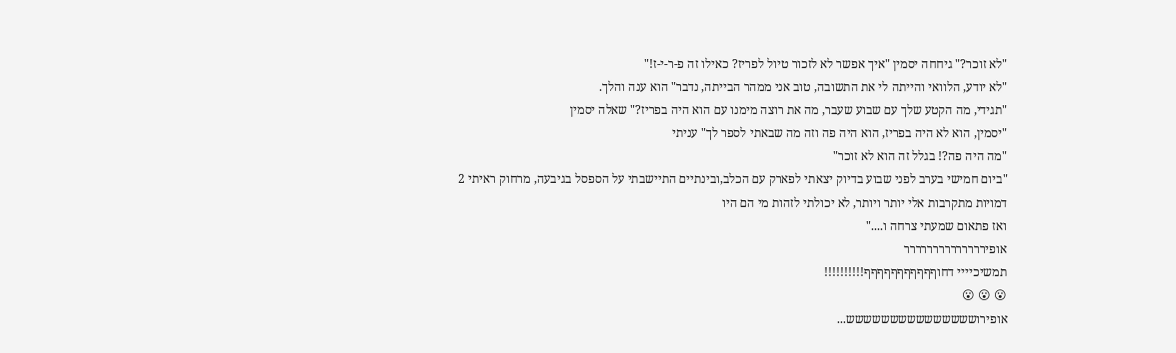"לא זוכר?" גיחחה יסמין "איך אפשר לא לזכור טיול לפריז? כאילו זה פ-ר-י-ז!"
"לא יודע, הלוואי והייתה לי את התשובה, טוב אני ממהר הבייתה, נדבר" הוא ענה והלך.
"תגידי, מה הקטע שלך עם שבוע שעבר, מה את רוצה מימנו עם הוא היה בפריז?" שאלה יסמין
"יסמין, הוא לא היה בפריז, הוא היה פה וזה מה שבאתי לספר לך" עניתי
"מה היה פה?! בגלל זה הוא לא זוכר"
"ביום חמישי בערב לפני שבוע בדיוק יצאתי לפארק עם הכלב,ובינתיים התיישבתי על הספסל בגיבעה, מרחוק ראיתי 2 דמויות מתקרבות אלי יותר ויותר, לא יכולתי לזהות מי הם היו
ואז פתאום שמעתי צרחה ו...."
אופירררררררררררררר
תמשיכיייי דחוףףףףףףףףףףף!!!!!!!!!!
😮 😮 😮
אופירוששששששששששששששש...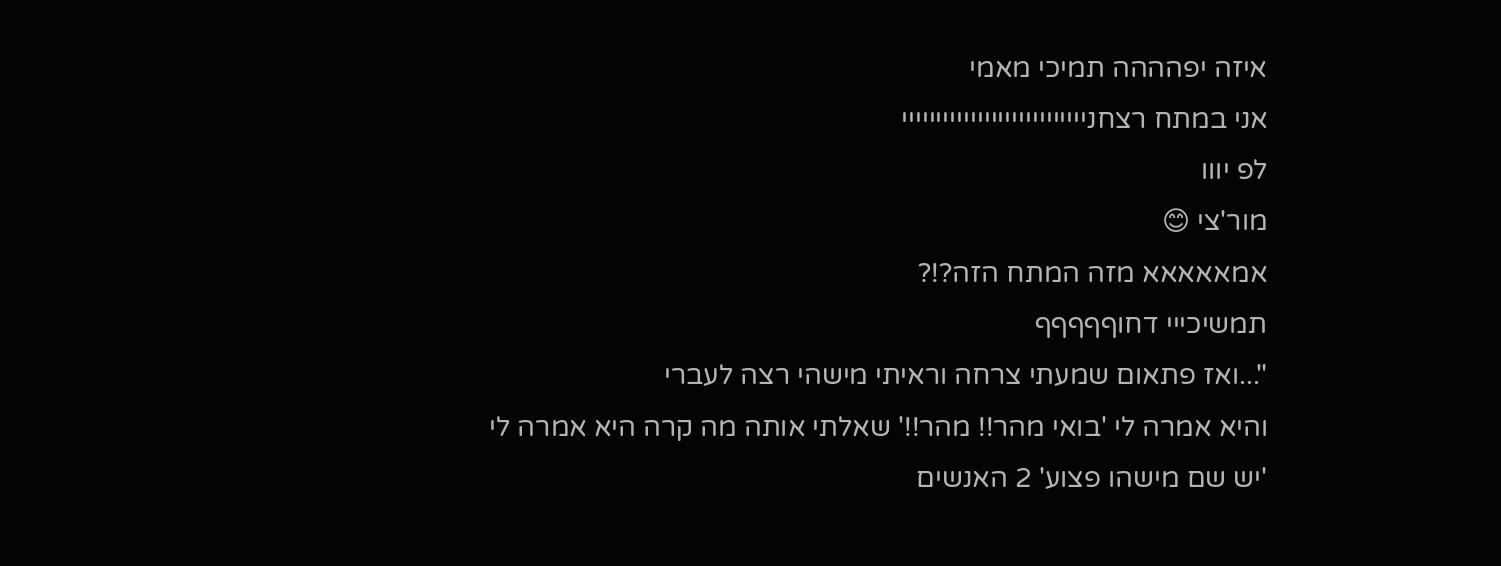איזה יפהההה תמיכי מאמי
אני במתח רצחנייייייייייייייייייייייייייי
לפ יווו
מור'צי 😊
אמאאאאא מזה המתח הזה?!?
תמשיכייי דחוףףףףף
"...ואז פתאום שמעתי צרחה וראיתי מישהי רצה לעברי
והיא אמרה לי 'בואי מהר!! מהר!!' שאלתי אותה מה קרה היא אמרה לי
'יש שם מישהו פצוע' 2 האנשים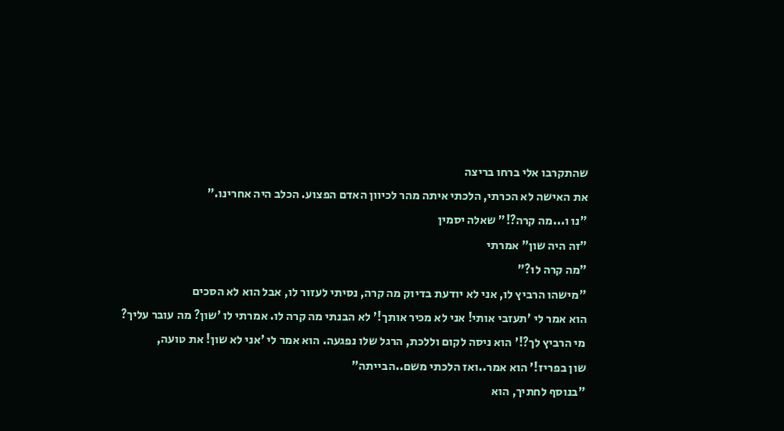שהתקרבו אלי ברחו בריצה
את האישה לא הכרתי, הלכתי איתה מהר לכיוון האדם הפצוע. הכלב היה אחרינו."
"נו ו...מה קרה?!" שאלה יסמין
"זה היה שון" אמרתי
"מה קרה לו?"
"מישהו הרביץ לו, אני לא יודעת בדיוק מה קרה, נסיתי לעזור לו, אבל הוא לא הסכים
הוא אמר לי 'תעזבי אותי! אני לא מכיר אותך!' לא הבנתי מה קרה לו. אמרתי לו 'שון? מה עובר עליך?
מי הרביץ לך?!' הוא ניסה לקום וללכת, הרגל שלו נפגעה. הוא אמר לי 'אני לא שון! את טועה,
שון בפריז!' הוא אמר..ואז הלכתי משם..הבייתה"
"בנוסף לחתיך, הוא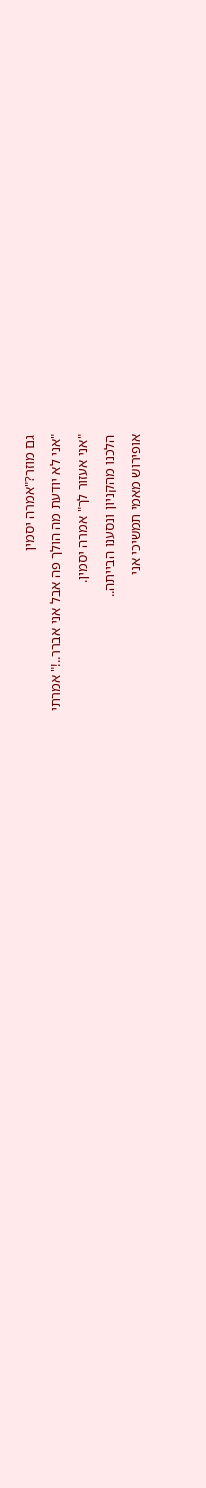גם מוזר?"אמרה יסמין
"אני לא יודעת מה הולך פה אבל אני אברר..!" אמרתי
"אני אעזור לך" אמרה יסמין.
הלכנו מהקניון ונסענו הבייתה..
אופירוש מאמי תמשיכי אני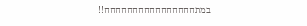במתחחחחחחחחחחחחחחחח!!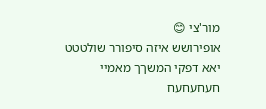מור'צי 😊
אופירושש איזה סיפורר שולטטט
יאא דפקי המשךך מאמיי
חעחעחעח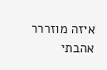איזה מוזררר
אהבתי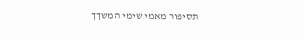תסיפור מאמי שימי המשךך